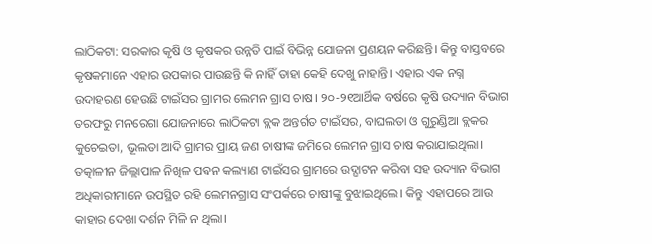ଲାଠିକଟା: ସରକାର କୃଷି ଓ କୃଷକର ଉନ୍ନତି ପାଇଁ ବିଭିନ୍ନ ଯୋଜନା ପ୍ରଣୟନ କରିଛନ୍ତି। କିନ୍ତୁ ବାସ୍ତବରେ କୃଷକମାନେ ଏହାର ଉପକାର ପାଉଛନ୍ତି କି ନାହିଁ ତାହା କେହି ଦେଖୁ ନାହାନ୍ତି। ଏହାର ଏକ ନଗ୍ନ ଉଦାହରଣ ହେଉଛି ଟାଇଁସର ଗ୍ରାମର ଲେମନ ଗ୍ରାସ ଚାଷ। ୨୦-୨୧ଆର୍ଥିକ ବର୍ଷରେ କୃଷି ଉଦ୍ୟାନ ବିଭାଗ ତରଫରୁ ମନରେଗା ଯୋଜନାରେ ଲାଠିକଟା ବ୍ଲକ ଅନ୍ତର୍ଗତ ଟାଇଁସର, ବାଘଲତା ଓ ଗୁରୁଣ୍ଡିଆ ବ୍ଲକର କୁଚେଇତା, ଭୂଲତା ଆଦି ଗ୍ରାମର ପ୍ରାୟ ଜଣ ଚାଷୀଙ୍କ ଜମିରେ ଲେମନ ଗ୍ରାସ ଚାଷ କରାଯାଇଥିଲା। ତତ୍କାଳୀନ ଜିଲ୍ଲାପାଳ ନିଖିଳ ପଵନ କଲ୍ୟାଣ ଟାଇଁସର ଗ୍ରାମରେ ଉଦ୍ଘାଟନ କରିବା ସହ ଉଦ୍ୟାନ ବିଭାଗ ଅଧିକାରୀମାନେ ଉପସ୍ଥିତ ରହି ଲେମନଗ୍ରାସ ସଂପର୍କରେ ଚାଷୀଙ୍କୁ ବୁଝାଇଥିଲେ। କିନ୍ତୁ ଏହାପରେ ଆଉ କାହାର ଦେଖା ଦର୍ଶନ ମିଳି ନ ଥିଲା।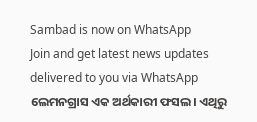Sambad is now on WhatsApp
Join and get latest news updates delivered to you via WhatsApp
ଲେମନଗ୍ରାସ ଏକ ଅର୍ଥକାରୀ ଫସଲ। ଏଥିରୁ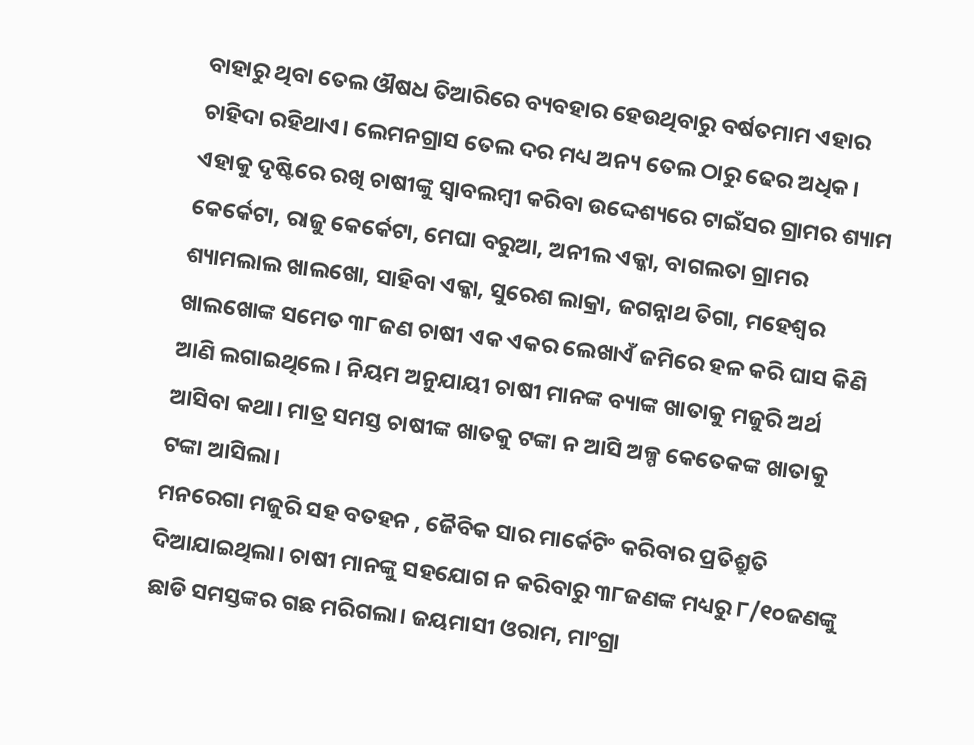ବାହାରୁ ଥିବା ତେଲ ଔଷଧ ତିଆରିରେ ବ୍ୟବହାର ହେଉଥିବାରୁ ବର୍ଷତମାମ ଏହାର ଚାହିଦା ରହିଥାଏ। ଲେମନଗ୍ରାସ ତେଲ ଦର ମଧ୍ୟ ଅନ୍ୟ ତେଲ ଠାରୁ ଢେର ଅଧିକ। ଏହାକୁ ଦୃଷ୍ଟିରେ ରଖି ଚାଷୀଙ୍କୁ ସ୍ୱାବଲମ୍ବୀ କରିବା ଉଦ୍ଦେଶ୍ୟରେ ଟାଇଁସର ଗ୍ରାମର ଶ୍ୟାମ କେର୍କେଟା, ରାଜୁ କେର୍କେଟା, ମେଘା ବରୁଆ, ଅନୀଲ ଏକ୍କା, ବାଗଲତା ଗ୍ରାମର ଶ୍ୟାମଲାଲ ଖାଲଖୋ, ସାହିବା ଏକ୍କା, ସୁରେଶ ଲାକ୍ରା, ଜଗନ୍ନାଥ ତିଗା, ମହେଶ୍ବର ଖାଲଖୋଙ୍କ ସମେତ ୩୮ଜଣ ଚାଷୀ ଏକ ଏକର ଲେଖାଏଁ ଜମିରେ ହଳ କରି ଘାସ କିଣି ଆଣି ଲଗାଇଥିଲେ। ନିୟମ ଅନୁଯାୟୀ ଚାଷୀ ମାନଙ୍କ ବ୍ୟାଙ୍କ ଖାତାକୁ ମଜୁରି ଅର୍ଥ ଆସିବା କଥା। ମାତ୍ର ସମସ୍ତ ଚାଷୀଙ୍କ ଖାତକୁ ଟଙ୍କା ନ ଆସି ଅଳ୍ପ କେତେକଙ୍କ ଖାତାକୁ ଟଙ୍କା ଆସିଲା।
ମନରେଗା ମଜୁରି ସହ ବତହନ , ଜୈବିକ ସାର ମାର୍କେଟିଂ କରିବାର ପ୍ରତିଶ୍ରୁତି ଦିଆଯାଇଥିଲା। ଚାଷୀ ମାନଙ୍କୁ ସହଯୋଗ ନ କରିବାରୁ ୩୮ଜଣଙ୍କ ମଧ୍ୟରୁ ୮/୧୦ଜଣଙ୍କୁ ଛାଡି ସମସ୍ତଙ୍କର ଗଛ ମରିଗଲା। ଜୟମାସୀ ଓରାମ, ମାଂଗ୍ରା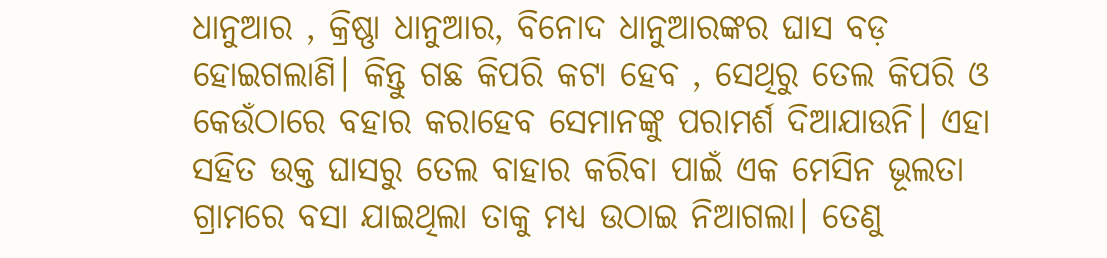ଧାନୁଆର , କ୍ରିଷ୍ଣା ଧାନୁଆର, ବିନୋଦ ଧାନୁଆରଙ୍କର ଘାସ ବଡ଼ ହୋଇଗଲାଣି। କିନ୍ତୁ ଗଛ କିପରି କଟା ହେବ , ସେଥିରୁ ତେଲ କିପରି ଓ କେଉଁଠାରେ ବହାର କରାହେବ ସେମାନଙ୍କୁ ପରାମର୍ଶ ଦିଆଯାଉନି। ଏହା ସହିତ ଉକ୍ତ ଘାସରୁ ତେଲ ବାହାର କରିବା ପାଇଁ ଏକ ମେସିନ ଭୂଲତା ଗ୍ରାମରେ ବସା ଯାଇଥିଲା ତାକୁ ମଧ୍ୟ ଉଠାଇ ନିଆଗଲା। ତେଣୁ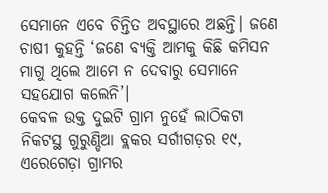ସେମାନେ ଏବେ ଚିନ୍ତିତ ଅବସ୍ଥାରେ ଅଛନ୍ତି। ଜଣେ ଚାଷୀ କୁହନ୍ତି ‘ଜଣେ ବ୍ୟକ୍ତି ଆମକୁ କିଛି କମିସନ ମାଗୁ ଥିଲେ ଆମେ ନ ଦେବାରୁ ସେମାନେ ସହଯୋଗ କଲେନି’।
କେବଳ ଉକ୍ତ ଦୁଇଟି ଗ୍ରାମ ନୁହେଁ ଲାଠିକଟା ନିକଟସ୍ଥ ଗୁରୁଣ୍ଡିଆ ବ୍ଲକର ସର୍ଗୀଗଡ଼ର ୧୯, ଏରେଗେଡ଼ା ଗ୍ରାମର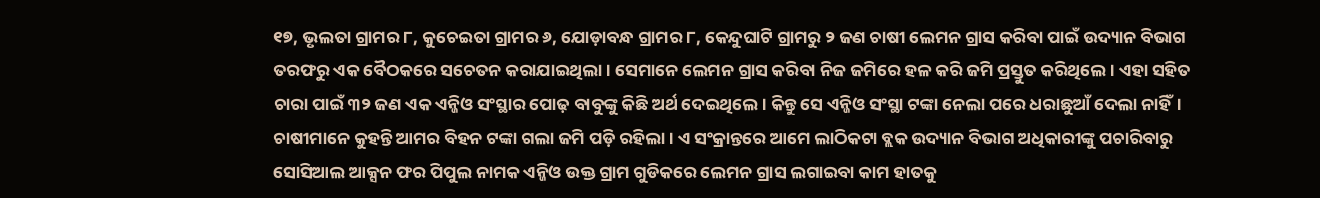୧୭, ଭୃଲତା ଗ୍ରାମର ୮, କୁଚେଇତା ଗ୍ରାମର ୬, ଯୋଡ଼ାବନ୍ଧ ଗ୍ରାମର ୮, କେନ୍ଦୁଘାଟି ଗ୍ରାମରୁ ୨ ଜଣ ଚାଷୀ ଲେମନ ଗ୍ରାସ କରିବା ପାଇଁ ଉଦ୍ୟାନ ବିଭାଗ ତରଫରୁ ଏକ ବୈଠକରେ ସଚେତନ କରାଯାଇଥିଲା। ସେମାନେ ଲେମନ ଗ୍ରାସ କରିବା ନିଜ ଜମିରେ ହଳ କରି ଜମି ପ୍ରସ୍ତୁତ କରିଥିଲେ। ଏହା ସହିତ ଚାରା ପାଇଁ ୩୨ ଜଣ ଏକ ଏନ୍ଜିଓ ସଂସ୍ଥାର ପୋଢ଼ ବାବୁଙ୍କୁ କିଛି ଅର୍ଥ ଦେଇଥିଲେ। କିନ୍ତୁ ସେ ଏନ୍ଜିଓ ସଂସ୍ଥା ଟଙ୍କା ନେଲା ପରେ ଧରାଛୁଆଁ ଦେଲା ନାହିଁ। ଚାଷୀମାନେ କୁହନ୍ତି ଆମର ବିହନ ଟଙ୍କା ଗଲା ଜମି ପଡ଼ି ରହିଲା। ଏ ସଂକ୍ରାନ୍ତରେ ଆମେ ଲାଠିକଟା ବ୍ଲକ ଉଦ୍ୟାନ ବିଭାଗ ଅଧିକାରୀଙ୍କୁ ପଚାରିବାରୁ ସୋସିଆଲ ଆକ୍ସନ ଫର ପିପୁଲ ନାମକ ଏନ୍ଜିଓ ଉକ୍ତ ଗ୍ରାମ ଗୁଡିକରେ ଲେମନ ଗ୍ରାସ ଲଗାଇବା କାମ ହାତକୁ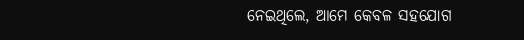ନେଇଥିଲେ, ଆମେ କେବଳ ସହଯୋଗ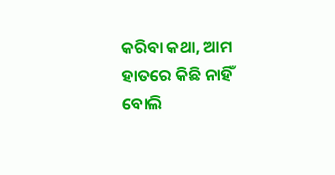କରିବା କଥା, ଆମ ହାତରେ କିଛି ନାହିଁ ବୋଲି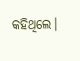କହିଥିଲେ।